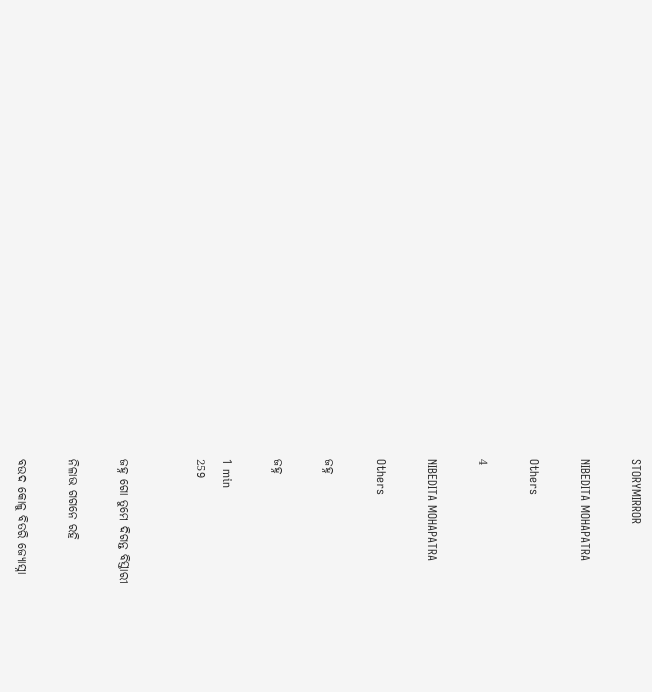STORYMIRROR

NIBEDITA MOHAPATRA

Others

4

NIBEDITA MOHAPATRA

Others

ଜହ୍ନ

ଜହ୍ନ

1 min
259


ଜହ୍ନ ଗୋ ତୁମେ ଦିଗନ୍ତ ବିସ୍ତାରୀ

ନିଳାଭ ଗଗନେ ରହି

ବ‌ଉଦ କୋଳୁ ବିତରି ଜ୍ୟୋସ୍ନା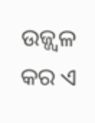ଉଜ୍ଜ୍ବଳ କର ଏ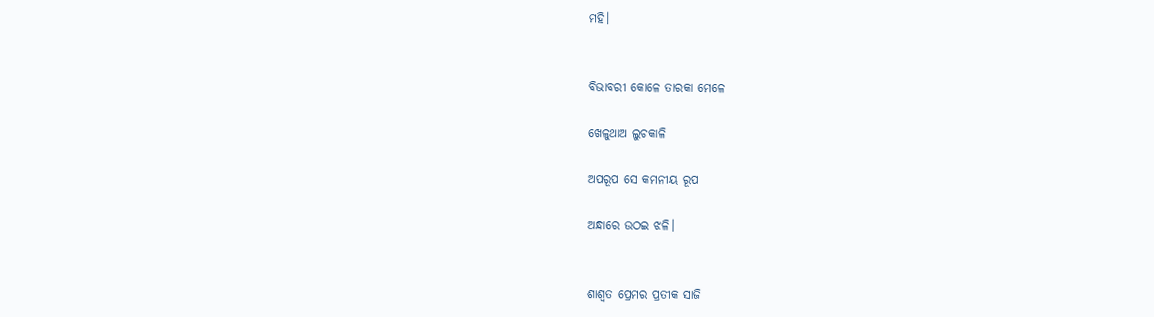ମହି।


ବିଭାବରୀ କୋଳେ ତାରକା ମେଳେ

ଖେଳୁଥାଅ ଲୁଚକାଳି

ଅପରୂପ ସେ କମନୀୟ ରୂପ

ଅନ୍ଧାରେ ଉଠ‌ଇ ଝଳି।


ଶାଶ୍ଵତ ପ୍ରେମର ପ୍ରତୀକ ସାଜି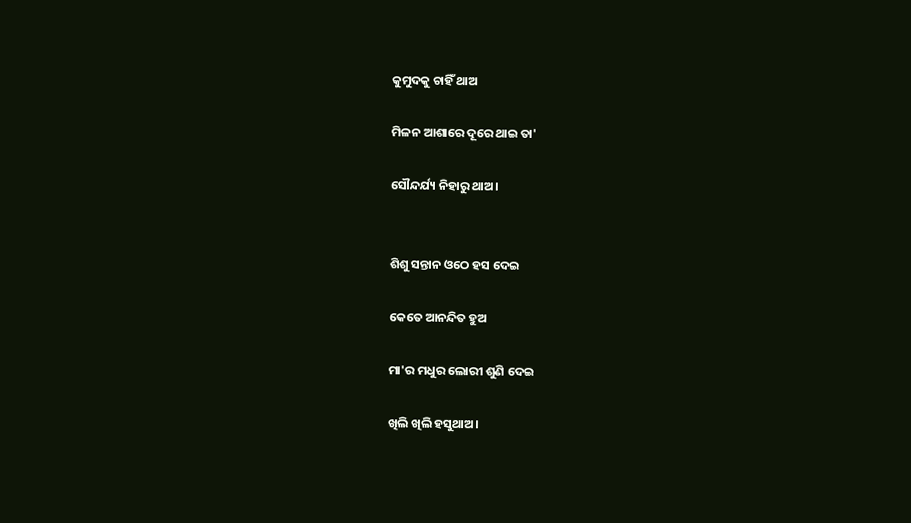କୁମୁଦକୁ ଚାହିଁ ଥାଅ

ମିଳନ ଆଶାରେ ଦୂରେ ଥାଇ ତା'

ସୌନ୍ଦର୍ଯ୍ୟ ନିହାରୁ ଥାଅ।


ଶିଶୁ ସନ୍ତାନ ଓଠେ ହସ ଦେଇ

କେତେ ଆନନ୍ଦିତ ହୁଅ

ମା'ର ମଧୁର ଲୋରୀ ଶୁଣି ଦେଇ

ଖିଲି ଖିଲି ହସୁଥାଅ।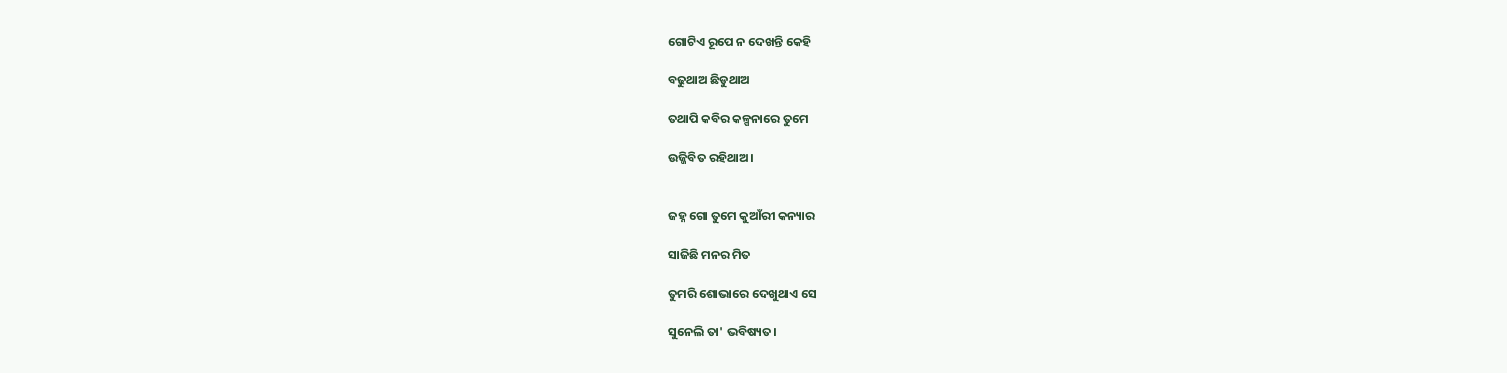ଗୋଟିଏ ରୂପେ ନ ଦେଖନ୍ତି କେହି

ବଢୁଥାଅ ଛିଡୁଥାଅ

ତଥାପି କବିର କଳ୍ପନାରେ ତୁମେ

ଉଜ୍ଜିବିତ ରହିଥାଅ।


ଜହ୍ନ ଗୋ ତୁମେ କୁଆଁରୀ କନ୍ୟାର

ସାଜିଛି ମନର ମିତ

ତୁମରି ଶୋଭାରେ ଦେଖୁଥାଏ ସେ

ସୁନେଲି ତା' ଭବିଷ୍ୟତ।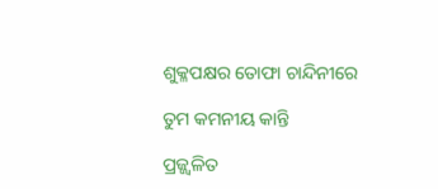ଶୁକ୍ଳପକ୍ଷର ତୋଫା ଚାନ୍ଦିନୀରେ

ତୁମ କମନୀୟ କାନ୍ତି

ପ୍ରଜ୍ଜ୍ଵଳିତ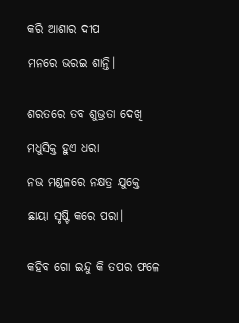କରି ଆଶାର ଦୀପ

ମନରେ ଭର‌ଇ ଶାନ୍ତି।


ଶରତରେ ତବ ଶୁଭ୍ରତା ଦେଖି

ମଧୁସିକ୍ତ ହୁଏ ଧରା

ନଭ ମଣ୍ଡଳରେ ନକ୍ଷତ୍ର ଯୁକ୍ତେ

ଛାୟା ସୃଷ୍ଟି କରେ ପରା।


କହିବ ଗୋ ଇନ୍ଦୁ କି ତପର ଫଳେ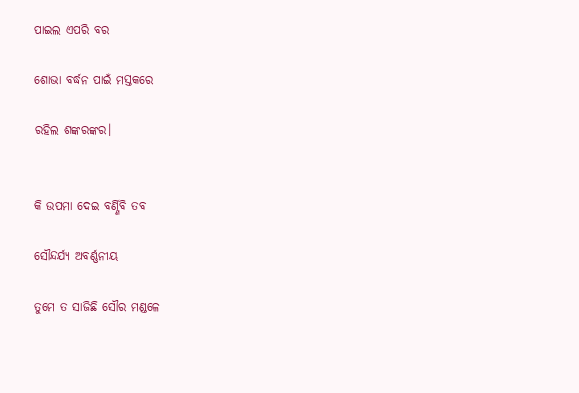ପାଇଲ ଏପରି ବର

ଶୋଭା ବର୍ଦ୍ଧନ ପାଇଁ ମସ୍ତକରେ

ରହିଲ ଶଙ୍କରଙ୍କର।


କି ଉପମା ଦେଇ ବର୍ଣ୍ଣିବି ତବ

ସୌନ୍ଦର୍ଯ୍ୟ ଅବର୍ଣ୍ଣନୀୟ

ତୁମେ ତ ସାଜିଛି ସୌର ମଣ୍ଡଳେ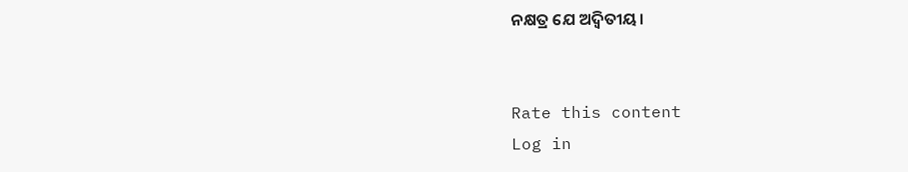ନକ୍ଷତ୍ର ଯେ ଅଦ୍ୱିତୀୟ।


Rate this content
Log in